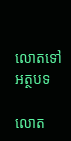លោតទៅអត្ថបទ

លោត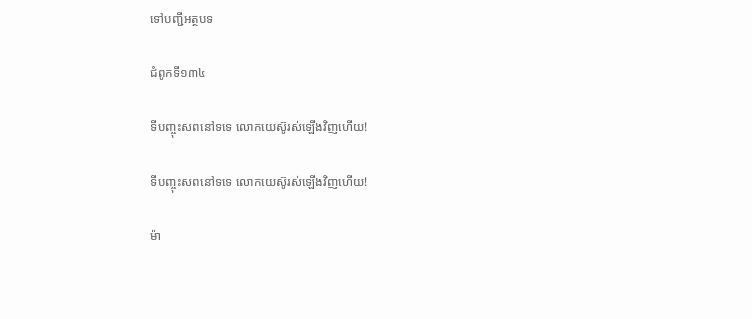ទៅបញ្ជីអត្ថបទ

ជំពូកទី១៣៤

ទីបញ្ចុះសពនៅទទេ លោកយេស៊ូរស់ឡើងវិញហើយ!

ទីបញ្ចុះសពនៅទទេ លោកយេស៊ូរស់ឡើងវិញហើយ!

ម៉ា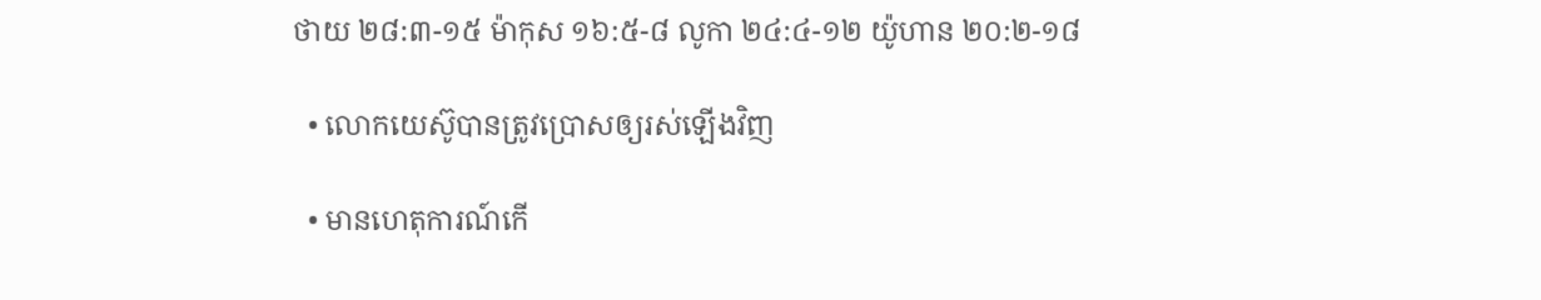ថាយ ២៨:៣-១៥ ម៉ាកុស ១៦:៥-៨ លូកា ២៤:៤-១២ យ៉ូហាន ២០:២-១៨

  • លោកយេស៊ូបានត្រូវប្រោសឲ្យរស់ឡើងវិញ

  • មានហេតុការណ៍កើ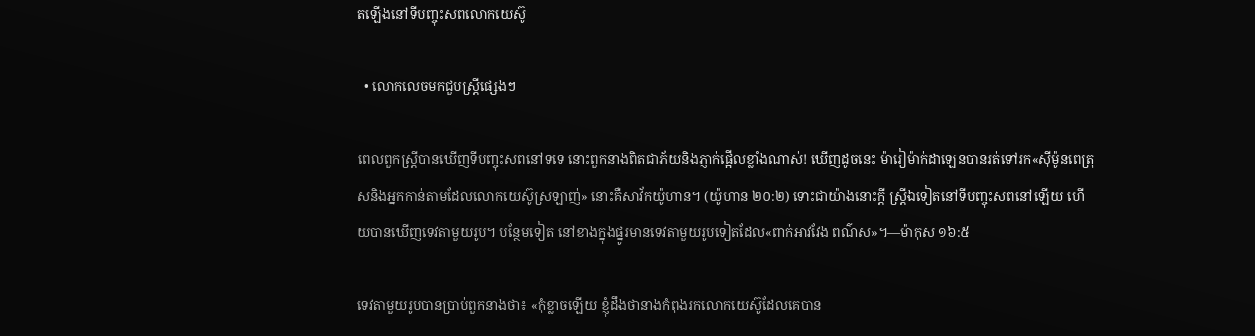តឡើងនៅទីបញ្ចុះសពលោកយេស៊ូ

  • លោកលេចមកជួបស្ត្រីផ្សេងៗ

ពេលពួកស្ត្រីបានឃើញទីបញ្ចុះសពនៅទទេ នោះពួកនាងពិតជាភ័យនិងភ្ញាក់ផ្អើលខ្លាំងណាស់! ឃើញដូចនេះ ម៉ារៀម៉ាក់ដាឡេនបានរត់ទៅរក«ស៊ីម៉ូនពេត្រុសនិងអ្នកកាន់តាមដែលលោកយេស៊ូស្រឡាញ់» នោះគឺសាវ័កយ៉ូហាន។ (យ៉ូហាន ២០:២) ទោះជាយ៉ាងនោះក្ដី ស្ត្រីឯទៀតនៅទីបញ្ចុះសពនៅឡើយ ហើយបានឃើញទេវតាមួយរូប។ បន្ថែមទៀត នៅខាងក្នុងផ្នូរមានទេវតាមួយរូបទៀតដែល«ពាក់អាវវែង ពណ៌ស»។—ម៉ាកុស ១៦:៥

ទេវតាមួយរូបបានប្រាប់ពួកនាងថា៖ «កុំខ្លាចឡើយ ខ្ញុំដឹងថានាងកំពុងរកលោកយេស៊ូដែលគេបាន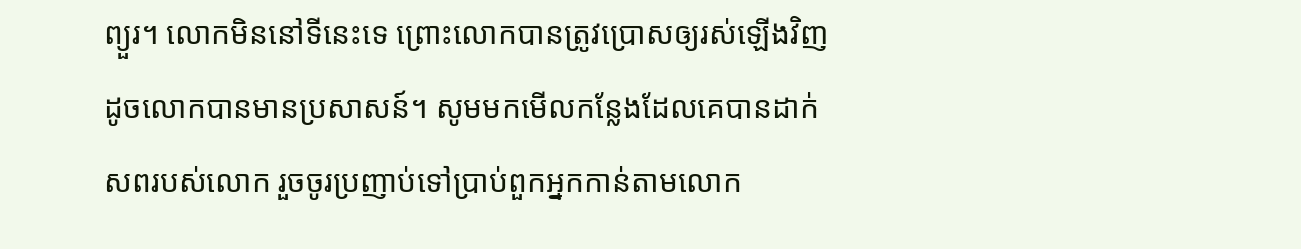ព្យួរ។ លោកមិននៅទីនេះទេ ព្រោះលោកបានត្រូវប្រោសឲ្យរស់ឡើងវិញ ដូចលោកបានមានប្រសាសន៍។ សូមមកមើលកន្លែងដែលគេបានដាក់សពរបស់លោក រួចចូរប្រញាប់ទៅប្រាប់ពួកអ្នកកាន់តាមលោក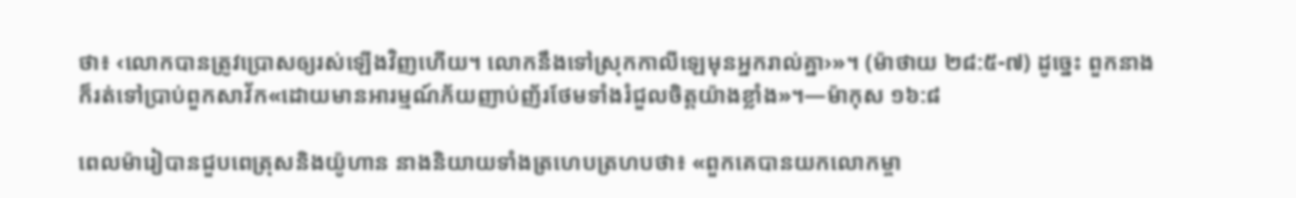ថា៖ ‹លោកបានត្រូវប្រោសឲ្យរស់ឡើងវិញហើយ។ លោកនឹងទៅស្រុកកាលីឡេមុនអ្នករាល់គ្នា›»។ (ម៉ាថាយ ២៨:៥-៧) ដូច្នេះ ពួកនាងក៏រត់ទៅប្រាប់ពួកសាវ័ក«ដោយមានអារម្មណ៍ភ័យញាប់ញ័រថែមទាំងរំជួលចិត្តយ៉ាងខ្លាំង»។—ម៉ាកុស ១៦:៨

ពេលម៉ារៀបានជួបពេត្រុសនិងយ៉ូហាន នាងនិយាយទាំងត្រហេបត្រហបថា៖ «ពួកគេបានយកលោកម្ចា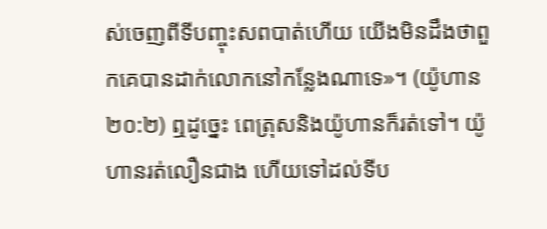ស់ចេញពីទីបញ្ចុះសពបាត់ហើយ យើងមិនដឹងថាពួកគេបានដាក់លោកនៅកន្លែងណាទេ»។ (យ៉ូហាន ២០:២) ឮដូច្នេះ ពេត្រុសនិងយ៉ូហានក៏រត់ទៅ។ យ៉ូហានរត់លឿនជាង ហើយទៅដល់ទីប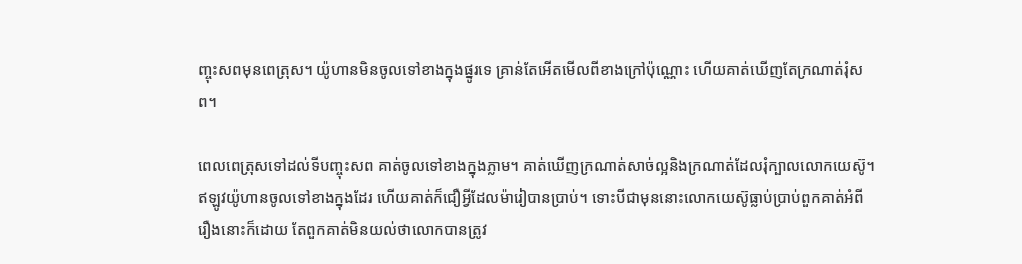ញ្ចុះសពមុនពេត្រុស។ យ៉ូហានមិនចូលទៅខាងក្នុងផ្នូរទេ គ្រាន់តែអើតមើលពីខាងក្រៅប៉ុណ្ណោះ ហើយគាត់ឃើញតែក្រណាត់រុំសព។

ពេលពេត្រុសទៅដល់ទីបញ្ចុះសព គាត់ចូលទៅខាងក្នុងភ្លាម។ គាត់ឃើញក្រណាត់សាច់ល្អនិងក្រណាត់ដែលរុំក្បាលលោកយេស៊ូ។ ឥឡូវយ៉ូហានចូលទៅខាងក្នុងដែរ ហើយគាត់ក៏ជឿអ្វីដែលម៉ារៀបានប្រាប់។ ទោះបីជាមុននោះលោកយេស៊ូធ្លាប់ប្រាប់ពួកគាត់អំពីរឿងនោះក៏ដោយ តែពួកគាត់មិនយល់ថាលោកបានត្រូវ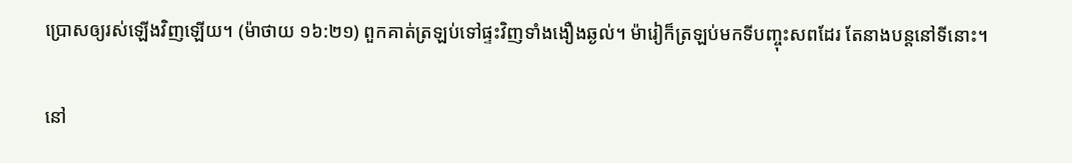ប្រោសឲ្យរស់ឡើងវិញឡើយ។ (ម៉ាថាយ ១៦:២១) ពួកគាត់ត្រឡប់ទៅផ្ទះវិញទាំងងឿងឆ្ងល់។ ម៉ារៀក៏ត្រឡប់មកទីបញ្ចុះសពដែរ តែនាងបន្តនៅទីនោះ។

នៅ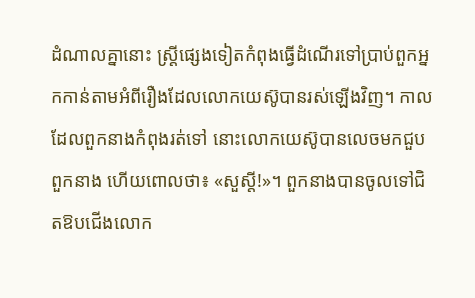ដំណាលគ្នានោះ ស្ត្រីផ្សេងទៀតកំពុងធ្វើដំណើរទៅប្រាប់ពួកអ្នកកាន់តាមអំពីរឿងដែលលោកយេស៊ូបានរស់ឡើងវិញ។ កាលដែលពួកនាងកំពុងរត់ទៅ នោះលោកយេស៊ូបានលេចមកជួបពួកនាង ហើយពោលថា៖ «សួស្តី!»។ ពួកនាងបានចូលទៅជិតឱបជើងលោក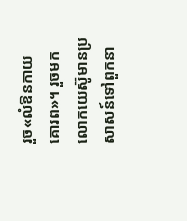រួច«លំឱនកាយគោរព»។ រួចមក លោកយេស៊ូមានប្រសាសន៍ទៅពួកនា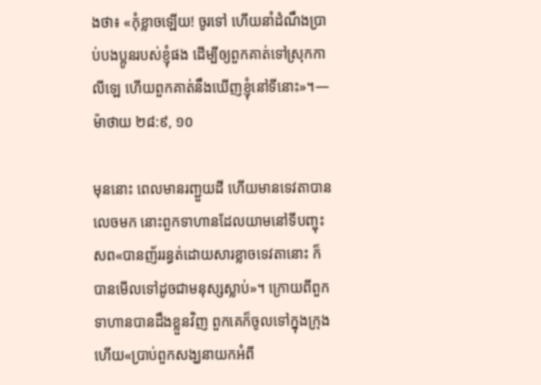ងថា៖ «កុំខ្លាចឡើយ! ចូរទៅ ហើយនាំដំណឹងប្រាប់បងប្អូនរបស់ខ្ញុំផង ដើម្បីឲ្យពួកគាត់ទៅស្រុកកាលីឡេ ហើយពួកគាត់នឹងឃើញខ្ញុំនៅទីនោះ»។—ម៉ាថាយ ២៨:៩, ១០

មុននោះ ពេលមានរញ្ជួយដី ហើយមានទេវតាបានលេចមក នោះពួកទាហានដែលយាមនៅទីបញ្ចុះសព«បានញ័ររន្ធត់ដោយសារខ្លាចទេវតានោះ ក៏បានមើលទៅដូចជាមនុស្សស្លាប់»។ ក្រោយពីពួកទាហានបានដឹងខ្លួនវិញ ពួកគេក៏ចូលទៅក្នុងក្រុង ហើយ«ប្រាប់ពួកសង្ឃនាយកអំពី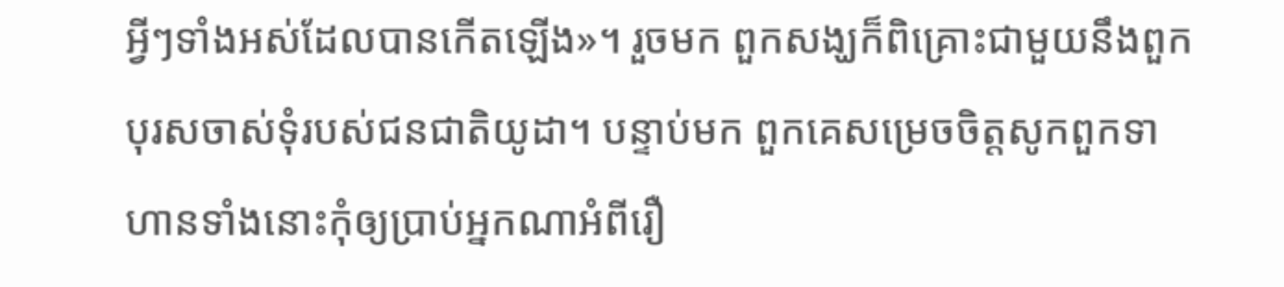អ្វីៗទាំងអស់ដែលបានកើតឡើង»។ រួចមក ពួកសង្ឃក៏ពិគ្រោះជាមួយនឹងពួកបុរសចាស់ទុំរបស់ជនជាតិយូដា។ បន្ទាប់មក ពួកគេសម្រេចចិត្តសូកពួកទាហានទាំងនោះកុំឲ្យប្រាប់អ្នកណាអំពីរឿ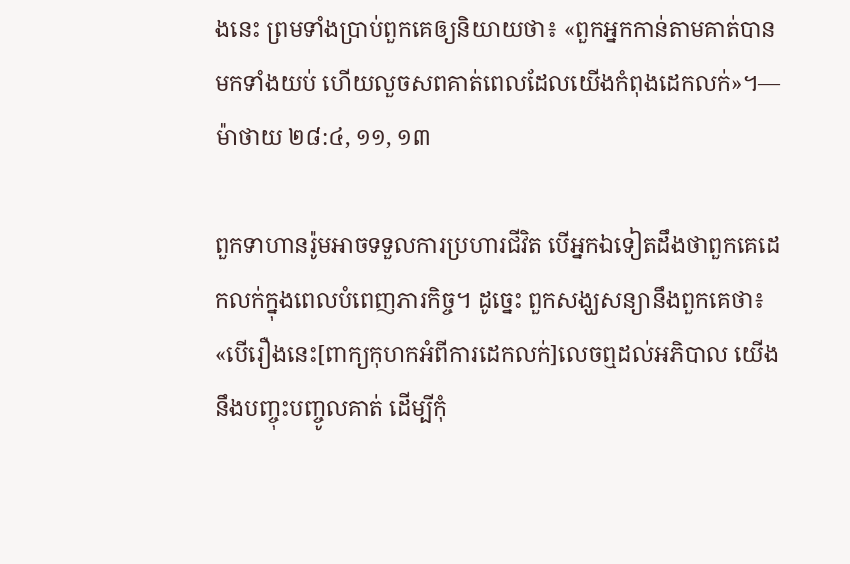ងនេះ ព្រមទាំងប្រាប់ពួកគេឲ្យនិយាយថា៖ «ពួកអ្នកកាន់តាមគាត់បានមកទាំងយប់ ហើយលួចសពគាត់ពេលដែលយើងកំពុងដេកលក់»។—ម៉ាថាយ ២៨:៤, ១១, ១៣

ពួកទាហានរ៉ូមអាចទទួលការប្រហារជីវិត បើអ្នកឯទៀតដឹងថាពួកគេដេកលក់ក្នុងពេលបំពេញភារកិច្ច។ ដូច្នេះ ពួកសង្ឃសន្យានឹងពួកគេថា៖ «បើរឿងនេះ[ពាក្យកុហកអំពីការដេកលក់]លេចឮដល់អភិបាល យើងនឹងបញ្ចុះបញ្ចូលគាត់ ដើម្បីកុំ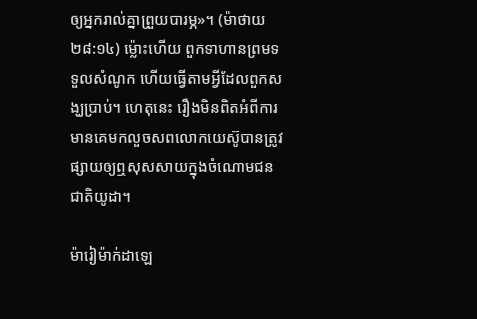ឲ្យអ្នករាល់គ្នាព្រួយបារម្ភ»។ (ម៉ាថាយ ២៨:១៤) ម្ល៉ោះហើយ ពួកទាហានព្រមទទួលសំណូក ហើយធ្វើតាមអ្វីដែលពួកសង្ឃប្រាប់។ ហេតុនេះ រឿងមិនពិតអំពីការមានគេមកលួចសពលោកយេស៊ូបានត្រូវផ្សាយឲ្យឮសុសសាយក្នុងចំណោមជនជាតិយូដា។

ម៉ារៀម៉ាក់ដាឡេ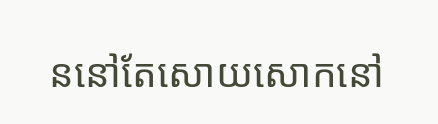ននៅតែសោយសោកនៅ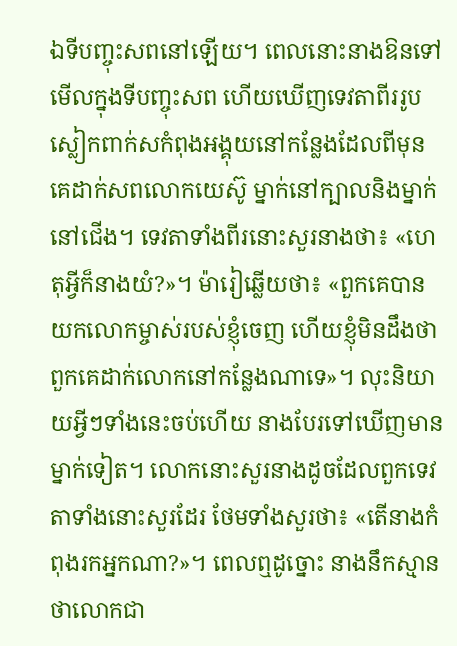ឯទីបញ្ចុះសពនៅឡើយ។ ពេលនោះនាងឱនទៅមើលក្នុងទីបញ្ចុះសព ហើយឃើញទេវតាពីររូបស្លៀកពាក់សកំពុងអង្គុយនៅកន្លែងដែលពីមុនគេដាក់សពលោកយេស៊ូ ម្នាក់នៅក្បាលនិងម្នាក់នៅជើង។ ទេវតាទាំងពីរនោះសួរនាងថា៖ «ហេតុអ្វីក៏នាងយំ?»។ ម៉ារៀឆ្លើយថា៖ «ពួកគេបានយកលោកម្ចាស់របស់ខ្ញុំចេញ ហើយខ្ញុំមិនដឹងថាពួកគេដាក់លោកនៅកន្លែងណាទេ»។ លុះនិយាយអ្វីៗទាំងនេះចប់ហើយ នាងបែរទៅឃើញមានម្នាក់ទៀត។ លោកនោះសួរនាងដូចដែលពួកទេវតាទាំងនោះសួរដែរ ថែមទាំងសួរថា៖ «តើនាងកំពុងរកអ្នកណា?»។ ពេលឮដូច្នោះ នាងនឹកស្មានថាលោកជា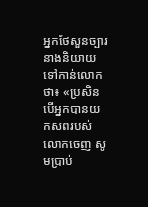អ្នកថែសួនច្បារ នាងនិយាយទៅកាន់លោកថា៖ «ប្រសិនបើអ្នកបានយកសពរបស់លោកចេញ សូមប្រាប់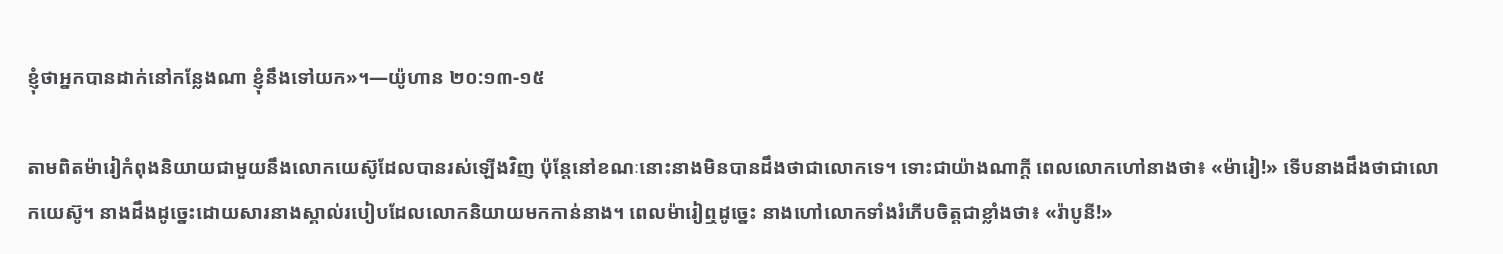ខ្ញុំថាអ្នកបានដាក់នៅកន្លែងណា ខ្ញុំនឹងទៅយក»។—យ៉ូហាន ២០:១៣-១៥

តាមពិតម៉ារៀកំពុងនិយាយជាមួយនឹងលោកយេស៊ូដែលបានរស់ឡើងវិញ ប៉ុន្តែនៅខណៈនោះនាងមិនបានដឹងថាជាលោកទេ។ ទោះជាយ៉ាងណាក្ដី ពេលលោកហៅនាងថា៖ «ម៉ារៀ!» ទើបនាងដឹងថាជាលោកយេស៊ូ។ នាងដឹងដូច្នេះដោយសារនាងស្គាល់របៀបដែលលោកនិយាយមកកាន់នាង។ ពេលម៉ារៀឮដូច្នេះ នាងហៅលោកទាំងរំភើបចិត្តជាខ្លាំងថា៖ «រ៉ាបូនី!»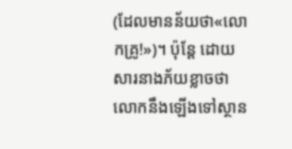(ដែលមានន័យថា«លោកគ្រូ!»)។ ប៉ុន្តែ ដោយសារនាងភ័យខ្លាចថាលោកនឹងឡើងទៅស្ថាន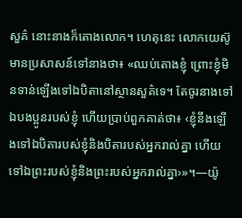សួគ៌ នោះនាងក៏តោងលោក។ ហេតុនេះ លោកយេស៊ូមានប្រសាសន៍ទៅនាងថា៖ «ឈប់តោងខ្ញុំ ព្រោះខ្ញុំមិនទាន់ឡើងទៅឯបិតានៅស្ថានសួគ៌ទេ។ តែចូរនាងទៅឯបងប្អូនរបស់ខ្ញុំ ហើយប្រាប់ពួកគាត់ថា៖ ‹ខ្ញុំនឹងឡើងទៅឯបិតារបស់ខ្ញុំនិងបិតារបស់អ្នករាល់គ្នា ហើយទៅឯព្រះរបស់ខ្ញុំនិងព្រះរបស់អ្នករាល់គ្នា›»។—យ៉ូ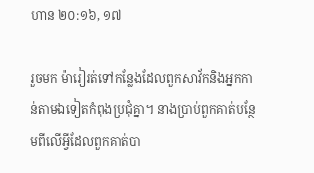ហាន ២០:១៦, ១៧

រួចមក ម៉ារៀរត់ទៅកន្លែងដែលពួកសាវ័កនិងអ្នកកាន់តាមឯទៀតកំពុងប្រជុំគ្នា។ នាងប្រាប់ពួកគាត់បន្ថែមពីលើអ្វីដែលពួកគាត់បា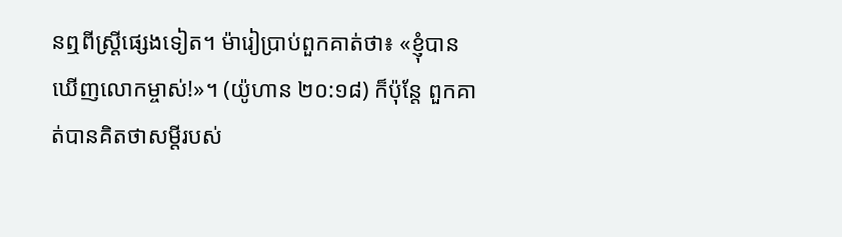នឮពីស្ត្រីផ្សេងទៀត។ ម៉ារៀប្រាប់ពួកគាត់ថា៖ «ខ្ញុំបានឃើញលោកម្ចាស់!»។ (យ៉ូហាន ២០:១៨) ក៏ប៉ុន្តែ ពួកគាត់បានគិតថាសម្ដីរបស់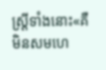ស្ត្រីទាំងនោះ«គឺមិនសមហេ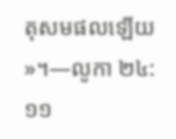តុសមផលឡើយ»។—លូកា ២៤:១១